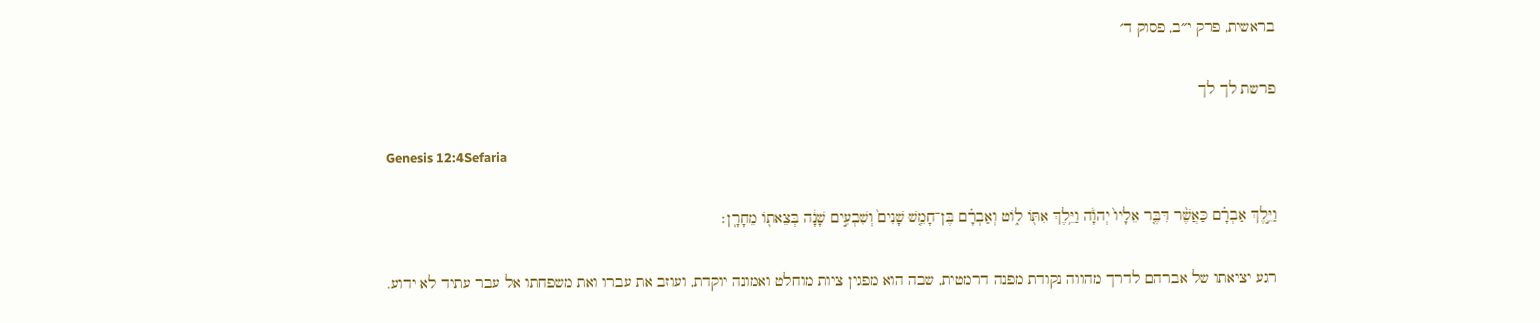בראשית, פרק י״ב, פסוק ד׳

פרשת לך לך

Genesis 12:4Sefaria

וַיֵּ֣לֶךְ אַבְרָ֗ם כַּאֲשֶׁ֨ר דִּבֶּ֤ר אֵלָיו֙ יְהֹוָ֔ה וַיֵּ֥לֶךְ אִתּ֖וֹ ל֑וֹט וְאַבְרָ֗ם בֶּן־חָמֵ֤שׁ שָׁנִים֙ וְשִׁבְעִ֣ים שָׁנָ֔ה בְּצֵאת֖וֹ מֵחָרָֽן׃

רגע יציאתו של אברהם לדרך מהווה נקודת מפנה דרמטית, שבה הוא מפגין ציות מוחלט ואמונה יוקדת, ועוזב את עברו ואת משפחתו אל עבר עתיד לא ידוע.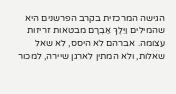הגישה המרכזית בקרב הפרשנים היא שהמילים וַיֵּלֶךְ אַבְרָם מבטאות זריזות עצומה. אברהם לא היסס, לא שאל שאלות, ולא המתין לארגן שיירה, למכור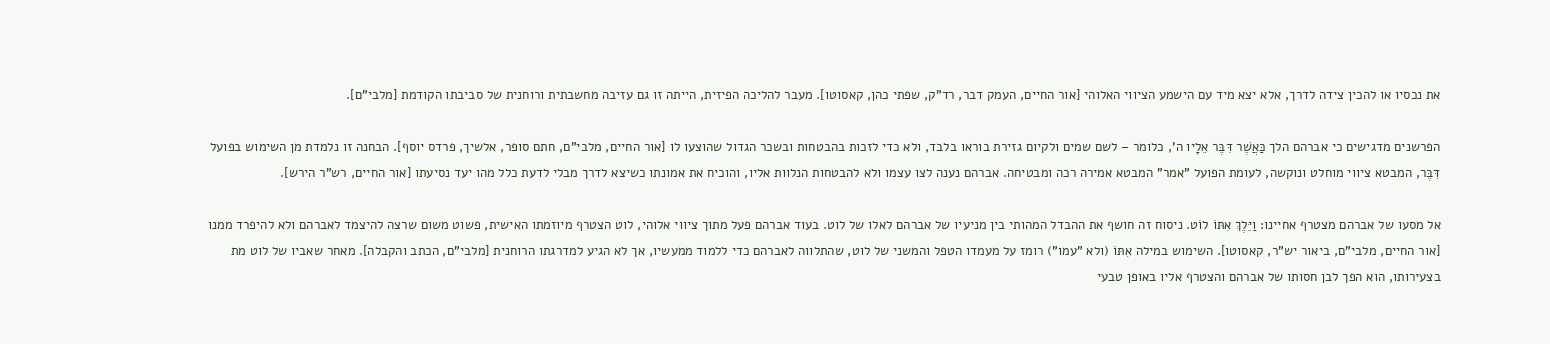את נכסיו או להכין צידה לדרך, אלא יצא מיד עם הישמע הציווי האלוהי [אור החיים, העמק דבר, רד"ק, שפתי כהן, קאסוטו]. מעבר להליכה הפיזית, הייתה זו גם עזיבה מחשבתית ורוחנית של סביבתו הקודמת [מלבי"ם].

הפרשנים מדגישים כי אברהם הלך כַּאֲשֶׁר דִּבֶּר אֵלָיו ה', כלומר – לשם שמים ולקיום גזירת בוראו בלבד, ולא כדי לזכות בהבטחות ובשכר הגדול שהוצעו לו [אור החיים, מלבי"ם, חתם סופר, אלשיך, פרדס יוסף]. הבחנה זו נלמדת מן השימוש בפועל דִּבֶּר, המבטא ציווי מוחלט ונוקשה, לעומת הפועל "אמר" המבטא אמירה רכה ומבטיחה. אברהם נענה לצו עצמו ולא להבטחות הנלוות אליו, והוכיח את אמונתו כשיצא לדרך מבלי לדעת כלל מהו יעד נסיעתו [אור החיים, רש"ר הירש].

אל מסעו של אברהם מצטרף אחיינו: וַיֵּלֶךְ אִתּוֹ לוֹט. ניסוח זה חושף את ההבדל המהותי בין מניעיו של אברהם לאלו של לוט. בעוד אברהם פעל מתוך ציווי אלוהי, לוט הצטרף מיוזמתו האישית, פשוט משום שרצה להיצמד לאברהם ולא להיפרד ממנו [אור החיים, מלבי"ם, ביאור יש"ר, קאסוטו]. השימוש במילה אִתּוֹ (ולא "עמו") רומז על מעמדו הטפל והמשני של לוט, שהתלווה לאברהם כדי ללמוד ממעשיו, אך לא הגיע למדרגתו הרוחנית [מלבי"ם, הכתב והקבלה]. מאחר שאביו של לוט מת בצעירותו, הוא הפך לבן חסותו של אברהם והצטרף אליו באופן טבעי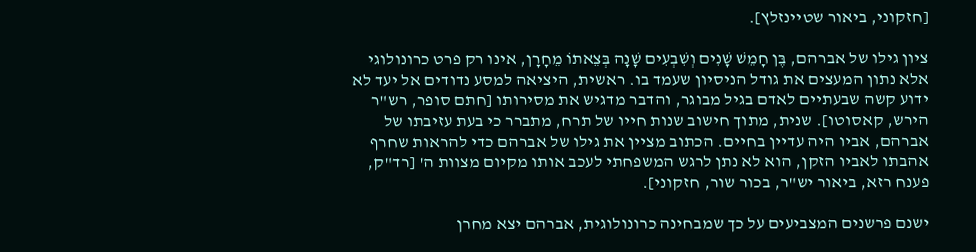[חזקוני, ביאור שטיינזלץ].

ציון גילו של אברהם, בֶּן חָמֵשׁ שָׁנִים וְשִׁבְעִים שָׁנָה בְּצֵאתוֹ מֵחָרָן, אינו רק פרט כרונולוגי אלא נתון המעצים את גודל הניסיון שעמד בו. ראשית, היציאה למסע נדודים אל יעד לא ידוע קשה שבעתיים לאדם בגיל מבוגר, והדבר מדגיש את מסירותו [חתם סופר, רש"ר הירש, קאסוטו]. שנית, מתוך חישוב שנות חייו של תרח, מתברר כי בעת עזיבתו של אברהם, אביו היה עדיין בחיים. הכתוב מציין את גילו של אברהם כדי להראות שחרף אהבתו לאביו הזקן, הוא לא נתן לרגש המשפחתי לעכב אותו מקיום מצוות ה' [רד"ק, פענח רזא, ביאור יש"ר, בכור שור, חזקוני].

ישנם פרשנים המצביעים על כך שמבחינה כרונולוגית, אברהם יצא מחרן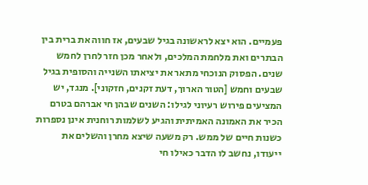פעמיים. הוא יצא לראשונה בגיל שבעים, אז חווה את ברית בין הבתרים ואת מלחמת המלכים, ולאחר מכן חזר לחרן לחמש שנים. הפסוק הנוכחי מתאר את יציאתו השנייה והסופית בגיל שבעים וחמש [הטור הארוך, דעת זקנים, חזקוני]. מנגד, יש המציעים פירוש רעיוני לגילו: השנים שבהן חי אברהם בטרם הכיר את האמונה האמיתית והגיע לשלמות רוחנית אינן נספרות כשנות חיים של ממש. רק משעה שיצא מחרן והשלים את ייעודו, נחשב לו הדבר כאילו חי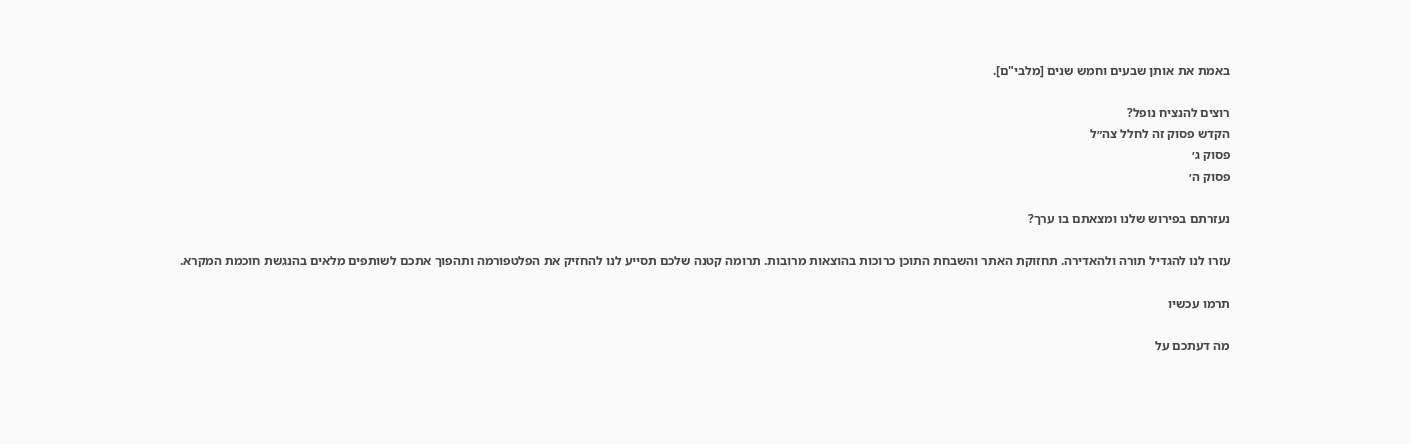באמת את אותן שבעים וחמש שנים [מלבי"ם].

רוצים להנציח נופל?
הקדש פסוק זה לחלל צה״ל
פסוק ג׳
פסוק ה׳

נעזרתם בפירוש שלנו ומצאתם בו ערך?

עזרו לנו להגדיל תורה ולהאדירה. תחזוקת האתר והשבחת התוכן כרוכות בהוצאות מרובות. תרומה קטנה שלכם תסייע לנו להחזיק את הפלטפורמה ותהפוך אתכם לשותפים מלאים בהנגשת חוכמת המקרא.

תרמו עכשיו

מה דעתכם על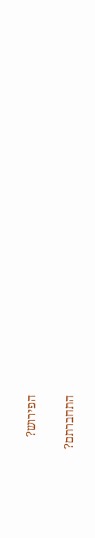הפירוש?

התחברתם?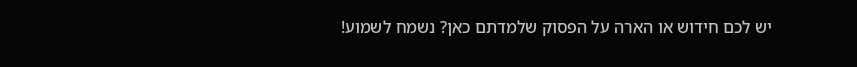יש לכם חידוש או הארה על הפסוק שלמדתם כאן? נשמח לשמוע!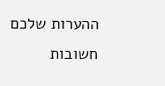ההערות שלכם חשובות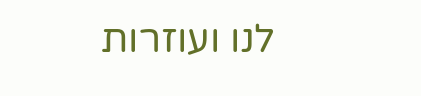לנו ועוזרות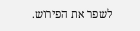לשפר את הפירוש.